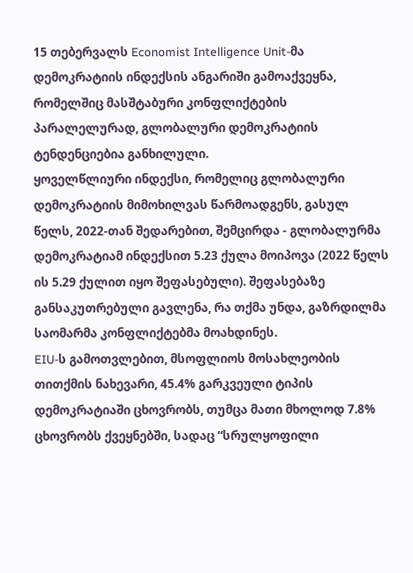15 თებერვალს Economist Intelligence Unit-მა დემოკრატიის ინდექსის ანგარიში გამოაქვეყნა, რომელშიც მასშტაბური კონფლიქტების პარალელურად, გლობალური დემოკრატიის ტენდენციებია განხილული.
ყოველწლიური ინდექსი, რომელიც გლობალური დემოკრატიის მიმოხილვას წარმოადგენს, გასულ წელს, 2022-თან შედარებით, შემცირდა - გლობალურმა დემოკრატიამ ინდექსით 5.23 ქულა მოიპოვა (2022 წელს ის 5.29 ქულით იყო შეფასებული). შეფასებაზე განსაკუთრებული გავლენა, რა თქმა უნდა, გაზრდილმა საომარმა კონფლიქტებმა მოახდინეს.
EIU-ს გამოთვლებით, მსოფლიოს მოსახლეობის თითქმის ნახევარი, 45.4% გარკვეული ტიპის დემოკრატიაში ცხოვრობს, თუმცა მათი მხოლოდ 7.8% ცხოვრობს ქვეყნებში, სადაც “სრულყოფილი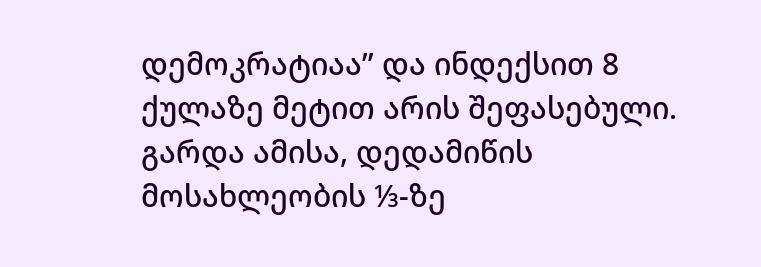დემოკრატიაა” და ინდექსით 8 ქულაზე მეტით არის შეფასებული. გარდა ამისა, დედამიწის მოსახლეობის ⅓-ზე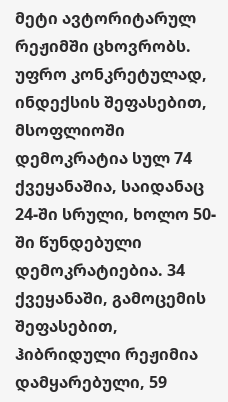მეტი ავტორიტარულ რეჟიმში ცხოვრობს.
უფრო კონკრეტულად, ინდექსის შეფასებით, მსოფლიოში დემოკრატია სულ 74 ქვეყანაშია, საიდანაც 24-ში სრული, ხოლო 50-ში წუნდებული დემოკრატიებია. 34 ქვეყანაში, გამოცემის შეფასებით, ჰიბრიდული რეჟიმია დამყარებული, 59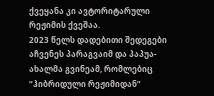ქვეყანა კი ავტორიტარული რეჟიმის ქვეშაა.
2023 წელს დადებითი შედეგები აჩვენეს პარაგვაიმ და პაპუა-ახალმა გვინეამ, რომლებიც “ჰიბრიდული რეჟიმიდან”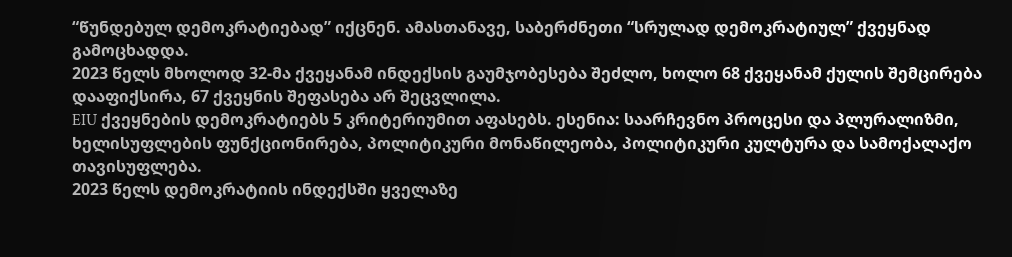“წუნდებულ დემოკრატიებად” იქცნენ. ამასთანავე, საბერძნეთი “სრულად დემოკრატიულ” ქვეყნად გამოცხადდა.
2023 წელს მხოლოდ 32-მა ქვეყანამ ინდექსის გაუმჯობესება შეძლო, ხოლო 68 ქვეყანამ ქულის შემცირება დააფიქსირა, 67 ქვეყნის შეფასება არ შეცვლილა.
EIU ქვეყნების დემოკრატიებს 5 კრიტერიუმით აფასებს. ესენია: საარჩევნო პროცესი და პლურალიზმი, ხელისუფლების ფუნქციონირება, პოლიტიკური მონაწილეობა, პოლიტიკური კულტურა და სამოქალაქო თავისუფლება.
2023 წელს დემოკრატიის ინდექსში ყველაზე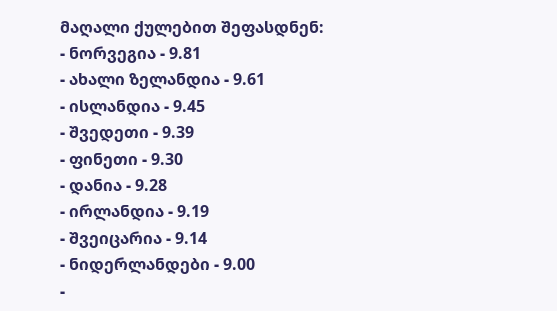მაღალი ქულებით შეფასდნენ:
- ნორვეგია - 9.81
- ახალი ზელანდია - 9.61
- ისლანდია - 9.45
- შვედეთი - 9.39
- ფინეთი - 9.30
- დანია - 9.28
- ირლანდია - 9.19
- შვეიცარია - 9.14
- ნიდერლანდები - 9.00
-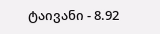ტაივანი - 8.92